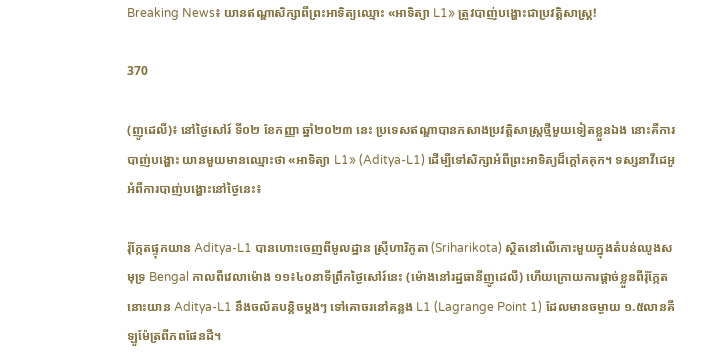Breaking News៖ យានឥណ្ឌាសិក្សាពីព្រះអាទិត្យឈ្មោះ «អាទិត្យា L1» ត្រូវបាញ់បង្ហោះជាប្រវត្តិសាស្ត្រ!

370

(ញូដេលី)៖ នៅថ្ងៃសៅរ៍ ទី០២ ខែកញ្ញា ឆ្នាំ២០២៣ នេះ ប្រទេសឥណ្ឌាបានកសាងប្រវត្តិសាស្ត្រថ្មីមួយទៀតខ្លួនឯង នោះគឺការបាញ់បង្ហោះ យានមួយមានឈ្មោះថា «អាទិត្យា L1» (Aditya-L1) ដើម្បីទៅសិក្សាអំពីព្រះអាទិត្យដ៏ក្តៅគគុក។ ទស្សនាវីដេអូអំពីការបាញ់បង្ហោះនៅថ្ងៃនេះ៖

រ៉ុក្កែតផ្ទុកយាន Aditya-L1 បានហោះចេញពីមូលដ្ឋាន ស្រ៊ីហារិកូតា (Sriharikota) ស្ថិតនៅលើកោះមួយក្នុងតំបន់ឈូងសមុទ្រ Bengal កាលពីវេលាម៉ោង ១១៖៤០នាទីព្រឹកថ្ងៃសៅរ៍នេះ (ម៉ោងនៅរដ្ឋធានីញូដេលី) ហើយក្រោយការផ្តាច់ខ្លួនពីរ៉ុក្កែត នោះយាន Aditya-L1 នឹងចល័តបន្តិចម្តងៗ ទៅគោចរនៅគន្លង L1 (Lagrange Point 1) ដែលមានចម្ងាយ ១.៥លានគីឡូម៉ែត្រពីភពផែនដី។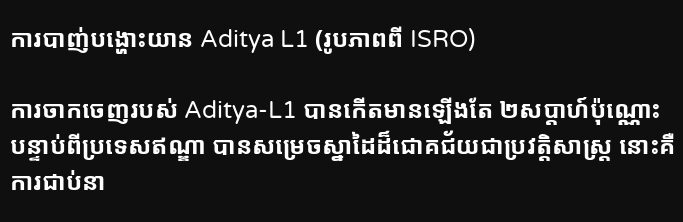ការបាញ់បង្ហោះយាន Aditya L1 (រូបភាពពី ISRO)

ការចាកចេញរបស់ Aditya-L1 បានកើតមានឡើងតែ ២សប្តាហ៍ប៉ុណ្ណោះ បន្ទាប់ពីប្រទេសឥណ្ឌា បានសម្រេចស្នាដៃដ៏ជោគជ័យជាប្រវត្តិសាស្ត្រ នោះគឺការជាប់នា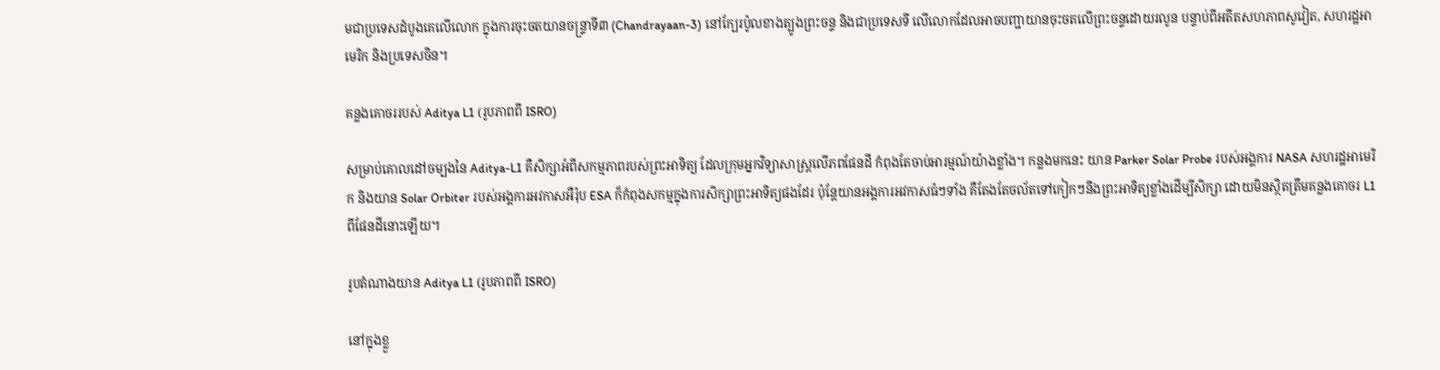មជាប្រទេសដំបូងគេលើលោក ក្នុងការចុះចតយានចន្ទ្រាទី៣ (Chandrayaan-3) នៅក្បែរប៉ូលខាងត្បូងព្រះចន្ទ និងជាប្រទេសទី លើលោកដែលអាចបញ្ជាយានចុះចតលើព្រះចន្ទដោយរលូន បន្ទាប់ពីអតីតសហភាពសូវៀត, សហរដ្ឋអាមេរិក និងប្រទេសចិន។

គន្លងគោចររបស់ Aditya L1 (រូបភាពពី ISRO)

សម្រាប់គោលដៅចម្បងនៃ Aditya-L1 គឺសិក្សាអំពីសកម្មភាពរបស់ព្រះអាទិត្យ ដែលក្រុមអ្នកវិទ្យាសាស្ត្រលើភពផែនដី កំពុងតែចាប់អារម្មណ៍យ៉ាងខ្លាំង។ កន្លងមកនេះ យាន Parker Solar Probe របស់អង្គការ NASA សហរដ្ឋអាមេរិក និងយាន Solar Orbiter របស់អង្គការអវកាសអឺរ៉ុប ESA ក៏កំពុងសកម្មក្នុងការសិក្សាព្រះអាទិត្យផងដែរ ប៉ុន្តែយានអង្គការអវកាសធំៗទាំង គឺតែងតែចល័តទៅកៀកៗនឹងព្រះអាទិត្យខ្លាំងដើម្បីសិក្សា ដោយមិនស្ថិតត្រឹមគន្លងគោចរ L1 ពីផែនដីនោះឡើយ។

រូបតំណាងយាន Aditya L1 (រូបភាពពី ISRO)

នៅក្នុងខ្លួ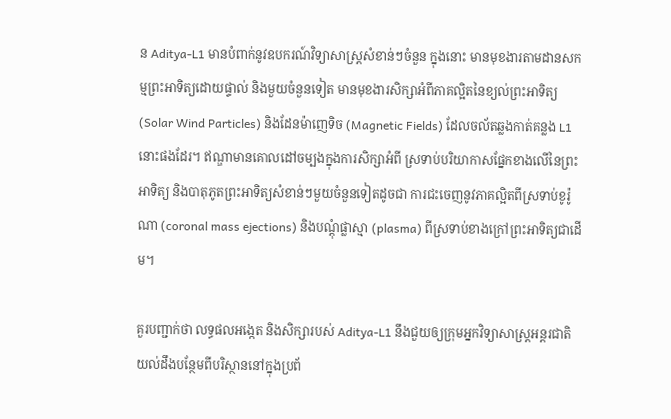ន Aditya-L1 មានបំពាក់នូវឧបករណ៍វិទ្យាសាស្ត្រសំខាន់ៗចំនួន ក្នុងនោះ មានមុខងារតាមដានសកម្មព្រះអាទិត្យដោយផ្ទាល់ និងមួយចំនួនទៀត មានមុខងារសិក្សាអំពីភាគល្អិតនៃខ្យល់ព្រះអាទិត្យ (Solar Wind Particles) និងដែនម៉ាញេទិច (Magnetic Fields) ដែលចល័តឆ្លងកាត់គន្លង L1 នោះផងដែរ។ ឥណ្ឌាមានគោលដៅចម្បងក្នុងការសិក្សាអំពី ស្រទាប់បរិយាកាសផ្នែកខាងលើនៃព្រះអាទិត្យ និងបាតុភូតព្រះអាទិត្យសំខាន់ៗមួយចំនួនទៀតដូចជា ការជះចេញនូវភាគល្អិតពីស្រទាប់ខូរ៉ូណា (coronal mass ejections) និងបណ្តុំផ្លាស្មា (plasma) ពីស្រទាប់ខាងក្រៅព្រះអាទិត្យជាដើម។

គួរបញ្ជាក់ថា លទ្ធផលអង្កេត និងសិក្សារបស់ Aditya-L1 នឹងជួយឲ្យក្រុមអ្នកវិទ្យាសាស្ត្រអន្តរជាតិ យល់ដឹងបន្ថែមពីបរិស្ថាននៅក្នុងប្រព័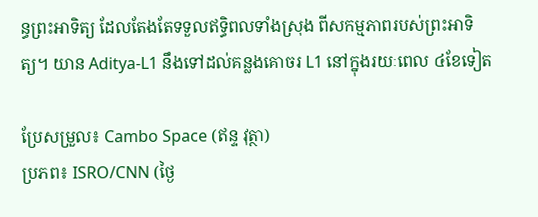ន្ធព្រះអាទិត្យ ដែលតែងតែទទួលឥទ្ធិពលទាំងស្រុង ពីសកម្មភាពរបស់ព្រះអាទិត្យ។ យាន Aditya-L1 នឹងទៅដល់គន្លងគោចរ L1 នៅក្នុងរយៈពេល ៤ខែទៀត

ប្រែសម្រួល៖ Cambo Space (ឥន្ទ វុត្ថា)
ប្រភព៖ ISRO/CNN (ថ្ងៃ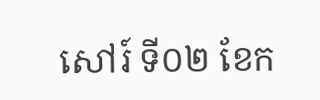សៅរ៍ ទី០២ ខែក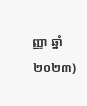ញ្ញា ឆ្នាំ២០២៣)